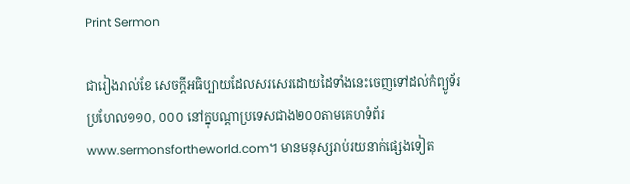Print Sermon

ជារៀងរាល់ខែ សេចក្ដីអធិប្បាយដែលសរសេរដោយដៃទាំងនេះចេញទៅដល់កំព្យូទ័រប្រហែល១១០, ០០០ នៅក្នុបណ្ដាប្រទេសជាង២០០តាមគេហទំព័រwww.sermonsfortheworld.com។ មានមនុស្សរាប់រយនាក់ផ្សេងទៀត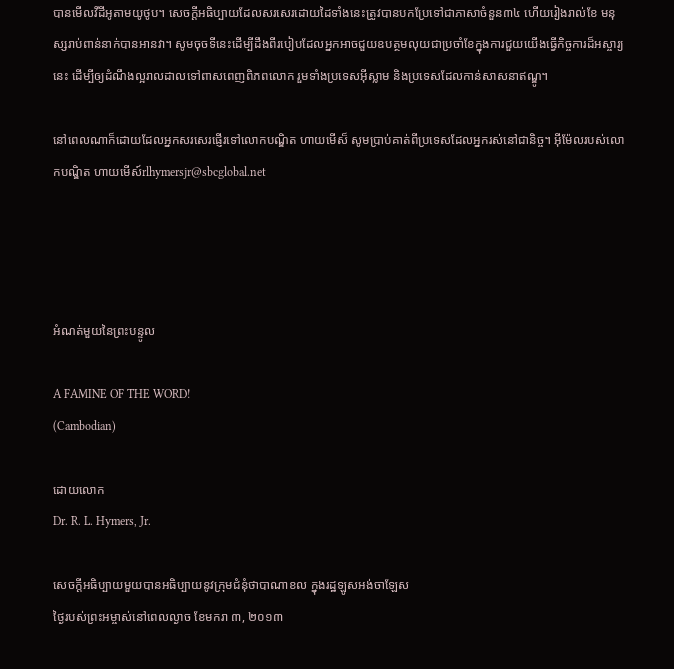បានមើលវីដីអូតាមយូថូប។ សេចក្ដីអធិប្បាយដែលសរសេរដោយដៃទាំងនេះត្រូវបានបកប្រែទៅជាភាសាចំនួន៣៤ ហើយរៀងរាល់ខែ មនុស្សរាប់ពាន់នាក់បានអានវា។ សូមចុចទីនេះដើម្បីដឹងពីរបៀបដែលអ្នកអាចជួយឧបត្ថមលុយជាប្រចាំខែក្នុងការជួយយើងធ្វើកិច្ចការដ៏អស្ចារ្យនេះ ដើម្បីឲ្យដំណឹងល្អរាលដាលទៅពាសពេញពិភពលោក រួមទាំងប្រទេសអ៊ីស្លាម និងប្រទេសដែលកាន់សាសនាឥណ្ឌូ។

នៅពេលណាក៏ដោយដែលអ្នកសរសេរផ្ញើរទៅលោកបណ្ឌិត ហាយមើស៏ សូមប្រាប់គាត់ពីប្រទេសដែលអ្នករស់នៅជានិច្ច។ អ៊ីម៉ែលរបស់លោកបណ្ឌិត ហាយមើស៍rlhymersjr@sbcglobal.net




អំណត់មួយនៃព្រះបន្ទូល

A FAMINE OF THE WORD!
(Cambodian)

ដោយលោក
Dr. R. L. Hymers, Jr.

សេចក្ដីអធិប្បាយមួយបានអធិប្បាយនូវក្រុមជំនុំថាបាណាខល ក្នុងរដ្ឋឡូសអង់ចាឡែស
ថ្ងៃរបស់ព្រះអម្ចាស់នៅពេលល្ងាច ខែមករា ៣, ២០១៣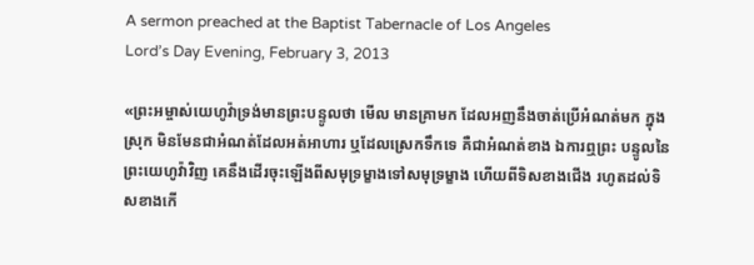A sermon preached at the Baptist Tabernacle of Los Angeles
Lord’s Day Evening, February 3, 2013

«ព្រះអម្ចាស់យេហូវ៉ាទ្រង់មានព្រះបន្ទូលថា មើល មានគ្រាមក ដែលអញនឹងចាត់ប្រើអំណត់មក ក្នុងស្រុក មិនមែនជាអំណត់ដែលអត់អាហារ ឬដែលស្រេកទឹកទេ គឺជាអំណត់ខាង ឯការឮព្រះ បន្ទូលនៃព្រះយេហូវ៉ាវិញ គេនឹងដើរចុះឡើងពីសមុទ្រម្ខាងទៅសមុទ្រម្ខាង ហើយពីទិសខាងជើង រហូតដល់ទិសខាងកើ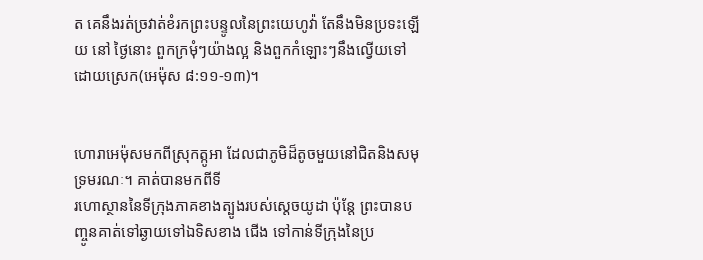ត គេនឹងរត់ច្រវាត់ខំរកព្រះបន្ទូលនៃព្រះយេហូវ៉ា តែនឹងមិនប្រទះឡើយ នៅ ថ្ងៃនោះ ពួកក្រមុំៗយ៉ាងល្អ និងពួកកំឡោះៗនឹងល្វើយទៅដោយស្រេក(អេម៉ុស ៨:១១-១៣)។


ហោរាអេម៉ុសមកពីស្រុកត្កូអា ដែលជាភូមិដ៏តូចមួយនៅជិតនិងសមុទ្រមរណៈ។ គាត់បានមកពីទី
រហោស្ថាននៃទីក្រុងភាគខាងត្បូងរបស់ស្ដេចយូដា ប៉ុន្ដែ ព្រះបានបញ្ចូនគាត់ទៅឆ្ងាយទៅឯទិសខាង ជើង ទៅកាន់ទីក្រុងនៃប្រ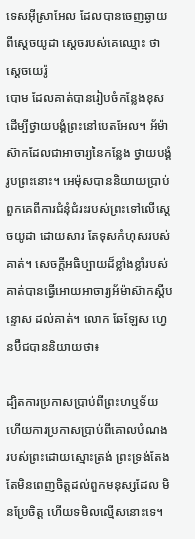ទេសអ៊ីស្រាអែល ដែលបានចេញឆ្ងាយពីស្ដេចយូដា ស្ដេចរបស់គេឈ្មោះ ថា ស្ដេចយេរ៉ូ
បោម ដែលគាត់បានរៀបចំកន្លែងខុសដើម្បីថ្វាយបង្គំព្រះនៅបេតអែល។ អ័ម៉ាស៊ាកដែលជាអាចារ្យនៃកន្លែង ថ្វាយបង្គំរូបព្រះនោះ។ អេម៉ុសបាននិយាយប្រាប់ពួកគេពីការជំនុំជំរះរបស់ព្រះទៅលើស្ដេចយូដា ដោយសារ តែទុសកំហុសរបស់គាត់។ សេចក្ដីអធិប្បាយដ៏ខ្លាំងខ្លាំរបស់គាត់បានធ្វើអោយអាចារ្យអ័ម៉ាស៊ាកស្ដីបន្ទោស ដល់គាត់។ លោក ឆែឡែស ហ្វេនប៊ឺជបាននិយាយថា៖

ដ្បិតការប្រកាសប្រាប់ពីព្រះហឬទ័យ ហើយការប្រកាសប្រាប់ពីគោលបំណង របស់ព្រះដោយស្មោះត្រង់ ព្រះទ្រង់តែងតែមិនពេញចិត្ដដល់ពួកមនុស្សដែល មិនប្រែចិត្ដ ហើយទមិលល្មើសនោះទេ។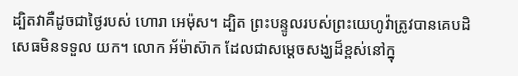ដ្បិតវាគឺដូចជាថ្ងៃរបស់ ហោរា អេម៉ុស។ ដ្បិត ព្រះបន្ទូលរបស់ព្រះយេហូវ៉ាត្រូវបានគេបដិសេធមិនទទួល យក។ លោក អ័ម៉ាស៊ាក ដែលជាសម្ដេចសង្ឃដ៏ខ្ពស់នៅក្នុ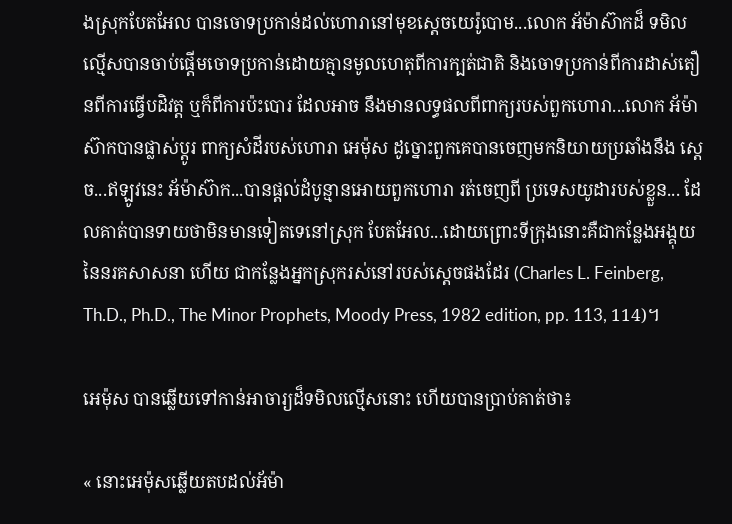ងស្រុកបែតអែល បានចោទប្រកាន់ដល់ហោរានៅមុខស្ដេចយេរ៉ូបោម...លោក អ័ម៉ាស៊ាកដ៏ ទមិលល្មើសបានចាប់ផ្ដើមចោទប្រកាន់ដោយគ្មានមូលហេតុពីការក្បត់ជាតិ និងចោទប្រកាន់ពីការដាស់តឿនពីការធ្វើបដិវត្ដ ឬក៏ពីការប៉ះបោរ ដែលអាច នឹងមានលទ្ធផលពីពាក្យរបស់ពួកហោរា...លោក អ័ម៉ាស៊ាកបានផ្លាស់ប្ដូរ ពាក្យសំដីរបស់ហោរា អេម៉ុស ដូច្នោះពួកគេបានចេញមកនិយាយប្រឆាំងនឹង ស្ដេច...ឥឡូវនេះ អ័ម៉ាស៊ាក...បានផ្ដល់ដំបូន្មានអោយពួកហោរា រត់ចេញពី ប្រទេសយូដារបស់ខ្លួន... ដែលគាត់បានទាយថាមិនមានទៀតទេនៅស្រុក បែតអែល...ដោយព្រោះទីក្រុងនោះគឺជាកន្លែងអង្គុយនៃនរគសាសនា ហើយ ជាកន្លែងអ្នកស្រុករស់នៅរបស់ស្ដេចផងដែរ (Charles L. Feinberg, Th.D., Ph.D., The Minor Prophets, Moody Press, 1982 edition, pp. 113, 114)។

អេម៉ុស បានឆ្លើយទៅកាន់អាចារ្យដ៏ទមិលល្មើសនោះ ហើយបានប្រាប់គាត់ថា៖

« នោះអេម៉ុសឆ្លើយតបដល់អ័ម៉ា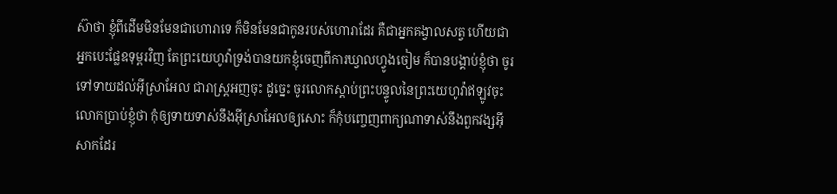ស៊ាថា ខ្ញុំពីដើមមិនមែនជាហោរាទេ ក៏មិនមែនជាកូនរបស់ហោរាដែរ គឺជាអ្នកគង្វាលសត្វ ហើយជាអ្នកបេះផ្លែឧទុម្ពរវិញ តែព្រះយេហូវ៉ាទ្រង់បានយកខ្ញុំចេញពីការឃ្វាលហ្វូងចៀម ក៏បានបង្គាប់ខ្ញុំថា ចូរទៅទាយដល់អ៊ីស្រាអែល ជារាស្ត្រអញចុះ ដូច្នេះ ចូរលោកស្តាប់ព្រះបន្ទូលនៃព្រះយេហូវ៉ាឥឡូវចុះ លោកប្រាប់ខ្ញុំថា កុំឲ្យទាយទាស់នឹងអ៊ីស្រាអែលឲ្យសោះ ក៏កុំបញ្ចេញពាក្យណាទាស់នឹងពួកវង្សអ៊ីសាកដែរ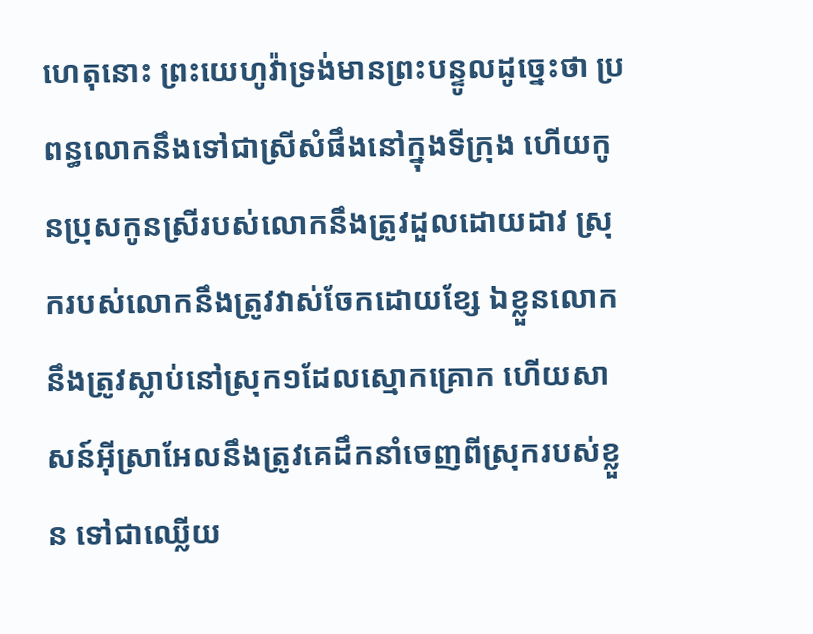ហេតុនោះ ព្រះយេហូវ៉ាទ្រង់មានព្រះបន្ទូលដូច្នេះថា ប្រពន្ធលោកនឹងទៅជាស្រីសំផឹងនៅក្នុងទីក្រុង ហើយកូនប្រុសកូនស្រីរបស់លោកនឹងត្រូវដួលដោយដាវ ស្រុករបស់លោកនឹងត្រូវវាស់ចែកដោយខ្សែ ឯខ្លួនលោក នឹងត្រូវស្លាប់នៅស្រុក១ដែលស្មោកគ្រោក ហើយសាសន៍អ៊ីស្រាអែលនឹងត្រូវគេដឹកនាំចេញពីស្រុករបស់ខ្លួន ទៅជាឈ្លើយ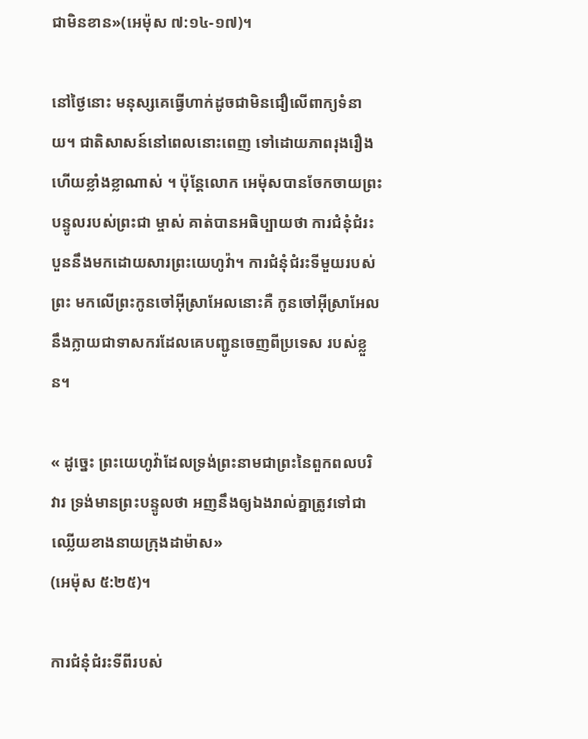ជាមិនខាន»(អេម៉ុស ៧:១៤-១៧)។

នៅថ្ងៃនោះ មនុស្សគេធ្វើហាក់ដូចជាមិនជឿលើពាក្យទំនាយ។ ជាតិសាសន៍នៅពេលនោះពេញ ទៅដោយភាពរុងរឿង ហើយខ្លាំងខ្លាណាស់ ។ ប៉ុន្ដែលោក អេម៉ុសបានចែកចាយព្រះបន្ទូលរបស់ព្រះជា ម្ចាស់ គាត់បានអធិប្បាយថា ការជំនុំជំរះបួននឹងមកដោយសារព្រះយេហូវ៉ា។ ការជំនុំជំរះទីមួយរបស់ព្រះ មកលើព្រះកូនចៅអ៊ីស្រាអែលនោះគឺ កូនចៅអ៊ីស្រាអែលនឹងក្លាយជាទាសករដែលគេបញ្ជូនចេញពីប្រទេស របស់ខ្លួន។

« ដូច្នេះ ព្រះយេហូវ៉ាដែលទ្រង់ព្រះនាមជាព្រះនៃពួកពលបរិវារ ទ្រង់មានព្រះបន្ទូលថា អញនឹងឲ្យឯងរាល់គ្នាត្រូវទៅជាឈ្លើយខាងនាយក្រុងដាម៉ាស»
(អេម៉ុស ៥:២៥)។

ការជំនុំជំរះទីពីរបស់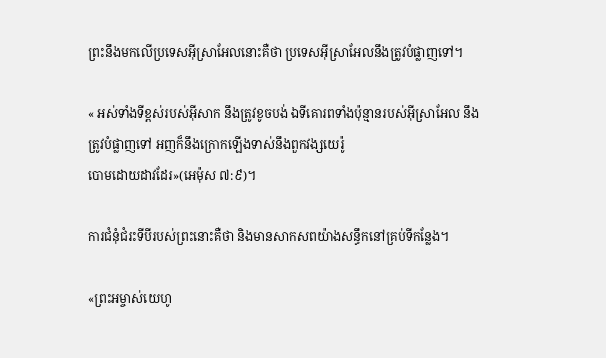ព្រះនឹងមកលើប្រទេសអ៊ីស្រាអែលនោះគឺថា ប្រទេសអ៊ីស្រាអែលនឹងត្រូវបំផ្លាញទៅ។

« អស់ទាំងទីខ្ពស់របស់អ៊ីសាក នឹងត្រូវខូចបង់ ឯទីគោរពទាំងប៉ុន្មានរបស់អ៊ីស្រាអែល នឹងត្រូវបំផ្លាញទៅ អញក៏នឹងក្រោកឡើងទាស់នឹងពួកវង្សយេរ៉ូ
បោមដោយដាវដែរ»(អេម៉ុស ៧:៩)។

ការជំនុំជំរះទីបីរបស់ព្រះនោះគឺថា និងមានសាកសពយ៉ាងសន្ធឹកនៅគ្រប់ទីកន្លែង។

«ព្រះអម្ចាស់យេហូ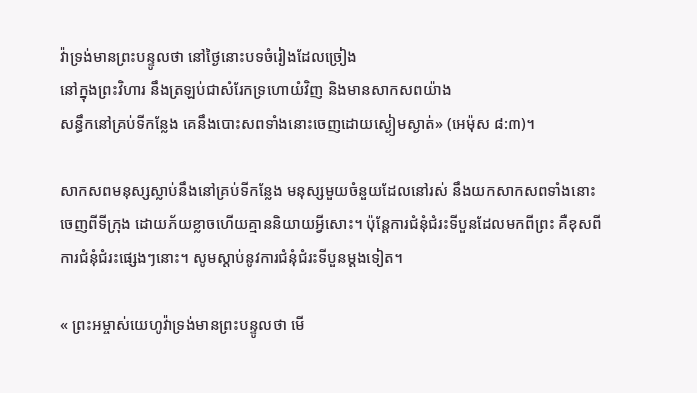វ៉ាទ្រង់មានព្រះបន្ទូលថា នៅថ្ងៃនោះបទចំរៀងដែលច្រៀង
នៅក្នុងព្រះវិហារ នឹងត្រឡប់ជាសំរែកទ្រហោយំវិញ និងមានសាកសពយ៉ាង
សន្ធឹកនៅគ្រប់ទីកន្លែង គេនឹងបោះសពទាំងនោះចេញដោយស្ងៀមស្ងាត់» (អេម៉ុស ៨:៣)។

សាកសពមនុស្សស្លាប់នឹងនៅគ្រប់ទីកន្លែង មនុស្សមួយចំនួយដែលនៅរស់ នឹងយកសាកសពទាំងនោះ ចេញពីទីក្រុង ដោយភ័យខ្លាចហើយគ្មាននិយាយអ្វីសោះ។ ប៉ុន្ដែការជំនុំជំរះទីបួនដែលមកពីព្រះ គឺខុសពី ការជំនុំជំរះផ្សេងៗនោះ។ សូមស្ដាប់នូវការជំនុំជំរះទីបួនម្ដងទៀត។

« ព្រះអម្ចាស់យេហូវ៉ាទ្រង់មានព្រះបន្ទូលថា មើ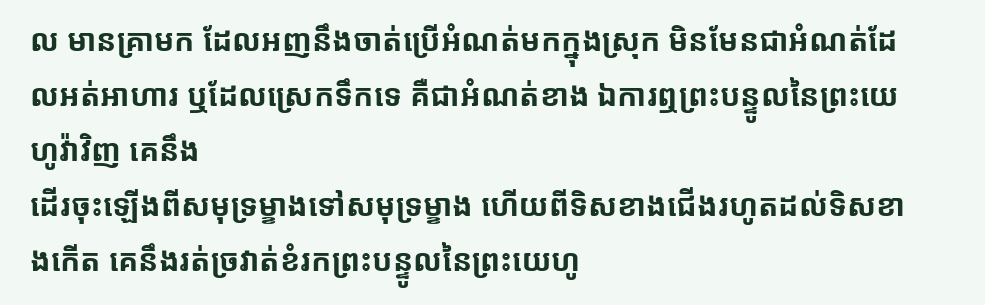ល មានគ្រាមក ដែលអញនឹងចាត់ប្រើអំណត់មកក្នុងស្រុក មិនមែនជាអំណត់ដែលអត់អាហារ ឬដែលស្រេកទឹកទេ គឺជាអំណត់ខាង ឯការឮព្រះបន្ទូលនៃព្រះយេហូវ៉ាវិញ គេនឹង
ដើរចុះឡើងពីសមុទ្រម្ខាងទៅសមុទ្រម្ខាង ហើយពីទិសខាងជើងរហូតដល់ទិសខាងកើត គេនឹងរត់ច្រវាត់ខំរកព្រះបន្ទូលនៃព្រះយេហូ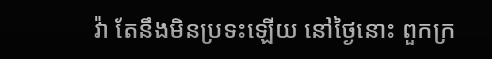វ៉ា តែនឹងមិនប្រទះឡើយ នៅថ្ងៃនោះ ពួកក្រ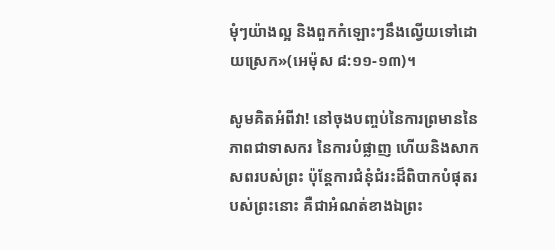មុំៗយ៉ាងល្អ និងពួកកំឡោះៗនឹងល្វើយទៅដោយស្រេក»(អេម៉ុស ៨:១១-១៣)។

សូមគិតអំពីវា! នៅចុងបញ្ចប់នៃការព្រមាននៃភាពជាទាសករ នៃការបំផ្លាញ ហើយនិងសាកសពរបស់ព្រះ ប៉ុន្ដែការជំនុំជំរះដ៏ពិបាកបំផុតរបស់ព្រះនោះ គឺជាអំណត់ខាងឯព្រះ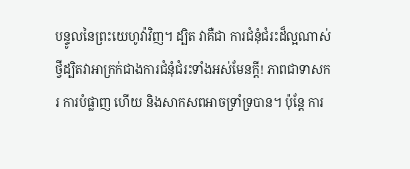បន្ទូលនៃព្រះយេហូវ៉ាវិញ។ ដ្បិត វាគឺជា ការជំនុំជំរះដ៏ល្អណាស់ ថ្វីដ្បិតវាអាក្រក់ជាងការជំនុំជំរះទាំងអស់មែនក្ដី! ភាពជាទាសករ ការបំផ្លាញ ហើយ និងសាកសពអាចទ្រាំទ្របាន។ ប៉ុន្ដែ ការ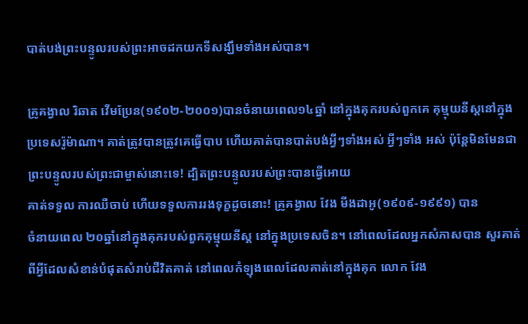បាត់បង់ព្រះបន្ទូលរបស់ព្រះអាចដកយកទីសង្ឃឹមទាំងអស់បាន។

គ្រូគង្វាល រិឆាត វើមប្រែន(១៩០២-២០០១)បានចំនាយពេល១៤ឆ្នាំ នៅក្នុងគុករបស់ពួកគេ គុម្មុយនីស្ដនៅក្នុងប្រទេសរ៉ូម៉ាណា។ គាត់ត្រូវបានត្រូវគេធ្វើបាប ហើយគាត់បានបាត់បង់អ្វីៗទាំងអស់ អ្វីៗទាំង អស់ ប៉ុន្ដែមិនមែនជាព្រះបន្ទូលរបស់ព្រះជាម្ចាស់នោះទេ! ដ្បិតព្រះបន្ទូលរបស់ព្រះបានធ្វើអោយ
គាត់ទទួល ការឈឺចាប់ ហើយទទួលការរងទុក្ខដូចនោះ! គ្រូគង្វាល វែង មីងដាអូ(១៩០៩-១៩៩១) បាន
ចំនាយពេល ២០ឆ្នាំនៅក្នុងគុករបស់ពួកគុម្មុយនីស្ដ នៅក្នុងប្រទេសចិន។ នៅពេលដែលអ្នកសំភាសបាន សួរគាត់ពីអ្វីដែលសំខាន់បំផុតសំរាប់ជីវិតគាត់ នៅពេលកំឡុងពេលដែលគាត់នៅក្នុងគុក លោក វែង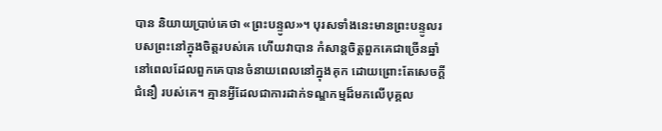បាន និយាយប្រាប់គេថា «ព្រះបន្ទូល»។ បុរសទាំងនេះមានព្រះបន្ទូលរបសព្រះនៅក្នុងចិត្ដរបស់គេ ហើយវាបាន កំសាន្ដចិត្ដពួកគេជាច្រើនឆ្នាំ នៅពេលដែលពួកគេបានចំនាយពេលនៅក្នុងគុក ដោយព្រោះតែសេចក្ដីជំនឿ របស់គេ។ គ្មានអ្វីដែលជាការដាក់ទណ្ឌកម្មដ៏មកលើបុគ្គល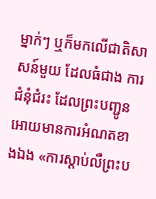ម្នាក់ៗ ឬក៏មកលើជាតិសាសន៍មួយ ដែលធំជាង ការជំនុំជំរះ ដែលព្រះបញ្ជូនអោយមានការអំណតខាងឯង «ការស្ដាប់លឺព្រះប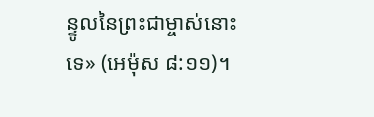ន្ទូលនៃព្រះជាម្ចាស់នោះទេ» (អេម៉ុស ៨:១១)។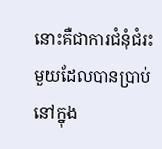នោះគឺជាការជំនុំជំរះមួយដែលបានប្រាប់នៅក្នុង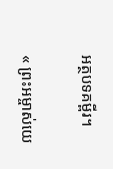អត្ថបទគម្ពីរ។

« ព្រះអម្ចាស់យេ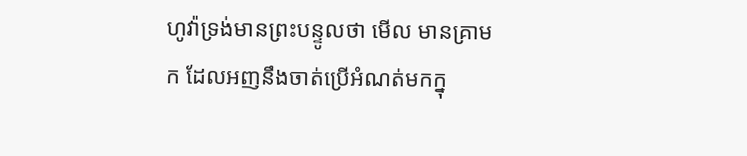ហូវ៉ាទ្រង់មានព្រះបន្ទូលថា មើល មានគ្រាមក ដែលអញនឹងចាត់ប្រើអំណត់មកក្នុ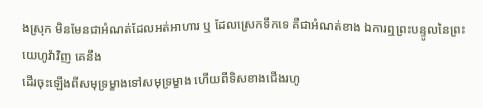ងស្រុក មិនមែនជាអំណត់ដែលអត់អាហារ ឬ ដែលស្រេកទឹកទេ គឺជាអំណត់ខាង ឯការឮព្រះបន្ទូលនៃព្រះយេហូវ៉ាវិញ គេនឹង
ដើរចុះឡើងពីសមុទ្រម្ខាងទៅសមុទ្រម្ខាង ហើយពីទិសខាងជើងរហូ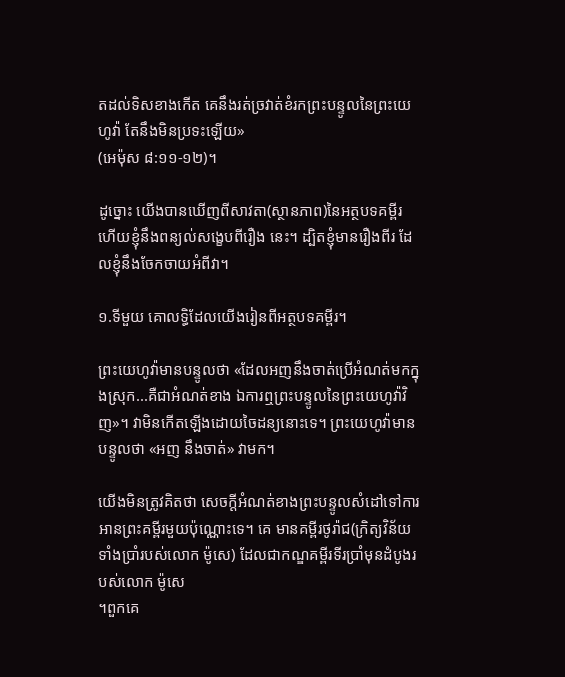តដល់ទិសខាងកើត គេនឹងរត់ច្រវាត់ខំរកព្រះបន្ទូលនៃព្រះយេហូវ៉ា តែនឹងមិនប្រទះឡើយ»
(អេម៉ុស ៨:១១-១២)។

ដូច្នោះ យើងបានឃើញពីសាវតា(ស្ថានភាព)នៃអត្ថបទគម្ពីរ ហើយខ្ញុំនឹងពន្យល់សង្ខេបពីរឿង នេះ។ ដ្បិតខ្ញុំមានរឿងពីរ ដែលខ្ញុំនឹងចែកចាយអំពីវា។

១.ទីមួយ គោលទ្ធិដែលយើងរៀនពីអត្ថបទគម្ពីរ។

ព្រះយេហូវ៉ាមានបន្ទូលថា «ដែលអញនឹងចាត់ប្រើអំណត់មកក្នុងស្រុក...គឺជាអំណត់ខាង ឯការឮព្រះបន្ទូលនៃព្រះយេហូវ៉ាវិញ»។ វាមិនកើតឡើងដោយចៃដន្យនោះទេ។ ព្រះយេហូវ៉ាមានបន្ទូលថា «អញ នឹងចាត់» វាមក។

យើងមិនត្រូវគិតថា សេចក្ដីអំណត់ខាងព្រះបន្ទូលសំដៅទៅការអានព្រះគម្ពីរមួយប៉ុណ្ណោះទេ។ គេ មានគម្ពីរថូរ៉ាជ(ក្រិត្យវិន័យទាំងប្រាំរបស់លោក ម៉ូសេ) ដែលជាកណ្ឌគម្ពីរទីរប្រាំមុនដំបូងរបស់លោក ម៉ូសេ
។ពួកគេ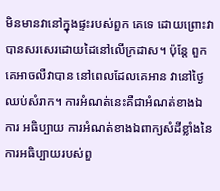មិនមានវានៅក្នុងផ្ទះរបស់ពួក គេទេ ដោយព្រោះវាបានសរសេរដោយដៃនៅលើក្រដាស។ ប៉ុន្ដែ ពួកគេអាចលឺវាបាន នៅពេលដែលគេអាន វានៅថ្ងៃឈប់សំរាក។ ការអំណត់នេះគឺជាអំណត់ខាងឯការ អធិប្បាយ ការអំណត់ខាងឯពាក្យសំដីខ្លាំងនៃ ការអធិប្បាយរបស់ពួ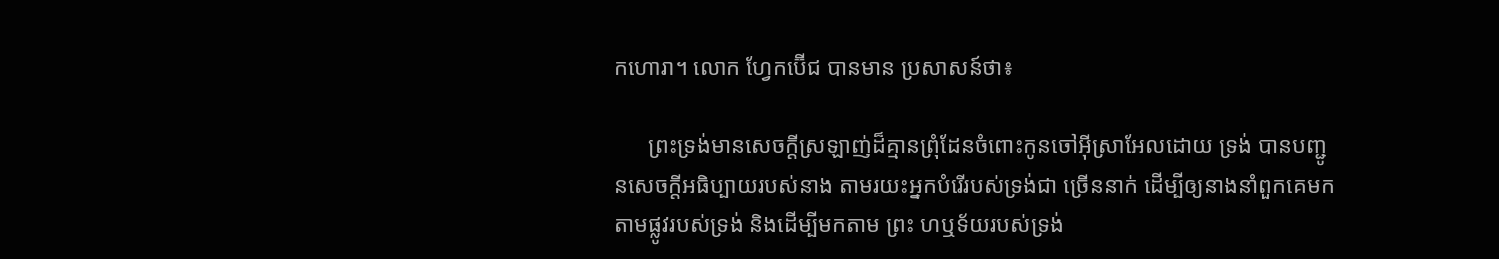កហោរា។ លោក ហ្វែកប៊ើជ បានមាន ប្រសាសន៍ថា៖

      ព្រះទ្រង់មានសេចក្ដីស្រឡាញ់ដ៏គ្មានព្រុំដែនចំពោះកូនចៅអ៊ីស្រាអែលដោយ ទ្រង់ បានបញ្ជូនសេចក្ដីអធិប្បាយរបស់នាង តាមរយះអ្នកបំរើរបស់ទ្រង់ជា ច្រើននាក់ ដើម្បីឲ្យនាងនាំពួកគេមកតាមផ្លូវរបស់ទ្រង់ និងដើម្បីមកតាម ព្រះ ហឬទ័យរបស់ទ្រង់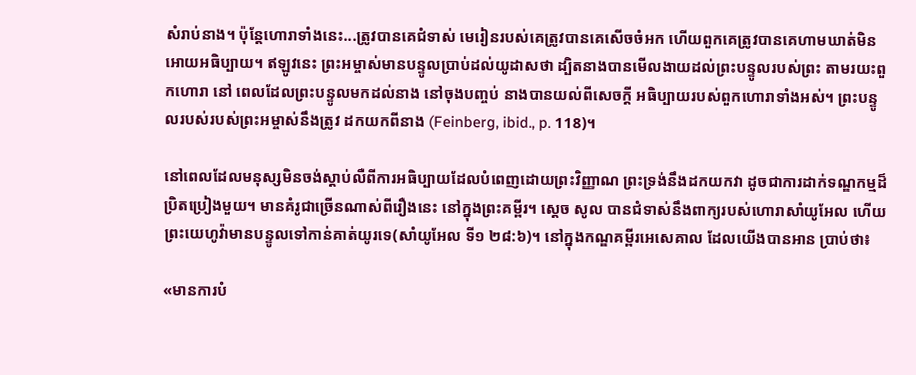សំរាប់នាង។ ប៉ុន្ដែហោរាទាំងនេះ...ត្រូវបានគេជំទាស់ មេរៀនរបស់គេត្រូវបានគេសើចចំអក ហើយពួកគេត្រូវបានគេហាមឃាត់មិន អោយអធិប្បាយ។ ឥឡូវនេះ ព្រះអម្ចាស់មានបន្ទូលប្រាប់ដល់យូដាសថា ដ្បិតនាងបានមើលងាយដល់ព្រះបន្ទូលរបស់ព្រះ តាមរយះពួកហោរា នៅ ពេលដែលព្រះបន្ទូលមកដល់នាង នៅចុងបញ្ចប់ នាងបានយល់ពីសេចក្ដី អធិប្បាយរបស់ពួកហោរាទាំងអស់។ ព្រះបន្ទូលរបស់របស់ព្រះអម្ចាស់នឹងត្រូវ ដកយកពីនាង (Feinberg, ibid., p. 118)។

នៅពេលដែលមនុស្សមិនចង់ស្ដាប់លឺពីការអធិប្បាយដែលបំពេញដោយព្រះវិញ្ញាណ ព្រះទ្រង់នឹងដកយកវា ដូចជាការដាក់ទណ្ឌកម្មដ៏ប្រិតប្រៀងមួយ។ មានគំរូជាច្រើនណាស់ពីរឿងនេះ នៅក្នុងព្រះគម្ពីរ។ ស្ដេច សូល បានជំទាស់នឹងពាក្យរបស់ហោរាសាំយូអែល ហើយព្រះយេហូវ៉ាមានបន្ទូលទៅកាន់គាត់យូរទេ(សាំយូអែល ទី១ ២៨:៦)។ នៅក្នុងកណ្ឌគម្ពីរអេសេគាល ដែលយើងបានអាន ប្រាប់ថា៖

«មានការបំ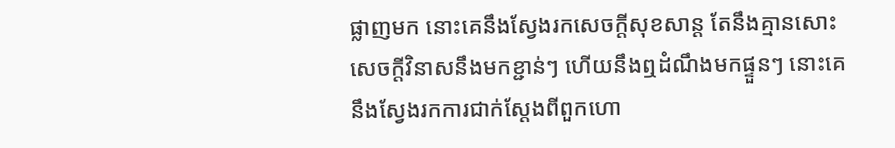ផ្លាញមក នោះគេនឹងស្វែងរកសេចក្តីសុខសាន្ត តែនឹងគ្មានសោះ សេចក្តីវិនាសនឹងមកខ្ជាន់ៗ ហើយនឹងឮដំណឹងមកផ្ទួនៗ នោះគេនឹងស្វែងរកការជាក់ស្តែងពីពួកហោ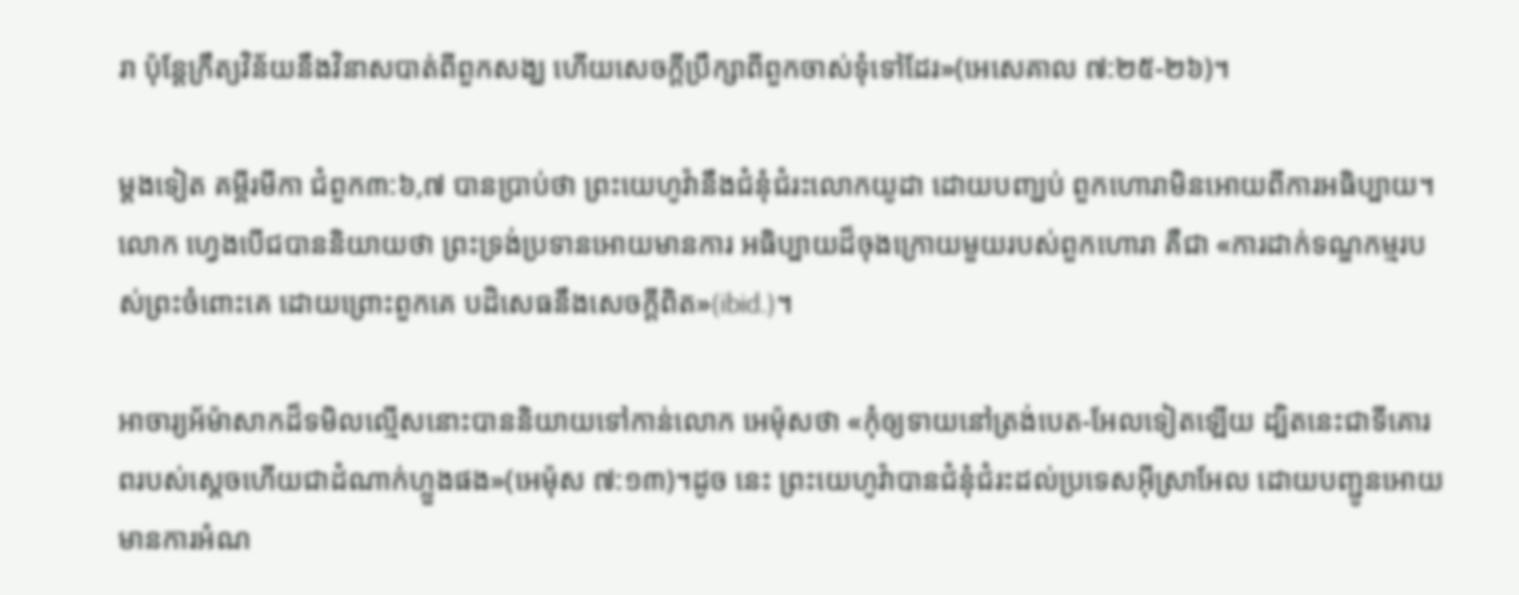រា ប៉ុន្តែក្រឹត្យវិន័យនឹងវិនាសបាត់ពីពួកសង្ឃ ហើយសេចក្តីប្រឹក្សាពីពួកចាស់ទុំទៅដែរ»(អេសេគាល ៧:២៥-២៦)។

ម្ដងទៀត គម្ពីរមីកា ជំពួក៣:៦,៧ បានប្រាប់ថា ព្រះយេហូវ៉ានឹងជំនុំជំរះលោកយូដា ដោយបញ្ឃប់ ពួកហោរាមិនអោយពីការអធិប្បាយ។ លោក ហ្វេងបើជបាននិយាយថា ព្រះទ្រង់ប្រទានអោយមានការ អធិប្បាយដ៏ចុងក្រោយមួយរបស់ពួកហោរា គឺជា «ការដាក់ទណ្ឌកម្មរបស់ព្រះចំពោះគេ ដោយព្រោះពួកគេ បដិសេធនឹងសេចក្ដីពិត»(ibid.)។

អាចារ្យអ័ម៉ាសាកដ៏ទមិលល្មើសនោះបាននិយាយទៅកាន់លោក អេម៉ុសថា «កុំឲ្យទាយនៅត្រង់បេត-អែលទៀតឡើយ ដ្បិតនេះជាទីគោរពរបស់ស្តេចហើយជាដំណាក់ហ្លួងផង»(អេម៉ុស ៧:១៣)។ដូច នេះ ព្រះយេហូវ៉ាបានជំនុំជំរះដល់ប្រទេសអ៊ីស្រាអែល ដោយបញ្ជូនអោយមានការអំណ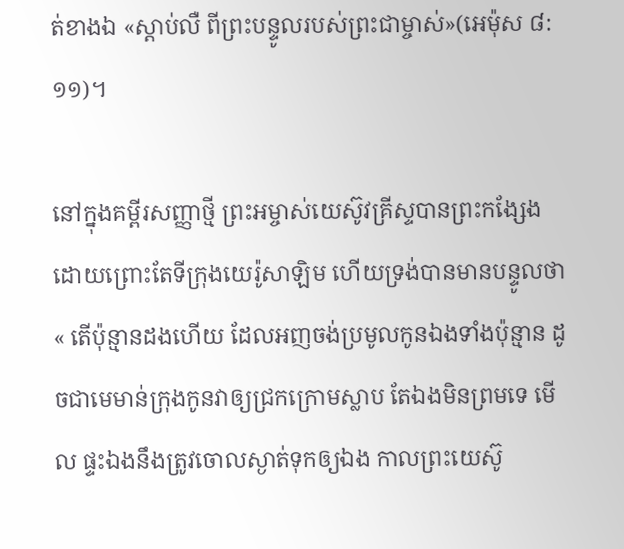ត់ខាងឯ «ស្ដាប់លឺ ពីព្រះបន្ទូលរបស់ព្រះជាម្ចាស់»(អេម៉ុស ៨:១១)។

នៅក្នុងគម្ពីរសញ្ញាថ្មី ព្រះអម្ចាស់យេស៊ូវគ្រីស្ទបានព្រះកង្សែង ដោយព្រោះតែទីក្រុងយេរ៉ូសាឡិម ហើយទ្រង់បានមានបន្ទូលថា « តើប៉ុន្មានដងហើយ ដែលអញចង់ប្រមូលកូនឯងទាំងប៉ុន្មាន ដូចជាមេមាន់ក្រុងកូនវាឲ្យជ្រកក្រោមស្លាប តែឯងមិនព្រមទេ មើល ផ្ទះឯងនឹងត្រូវចោលស្ងាត់ទុកឲ្យឯង កាលព្រះយេស៊ូ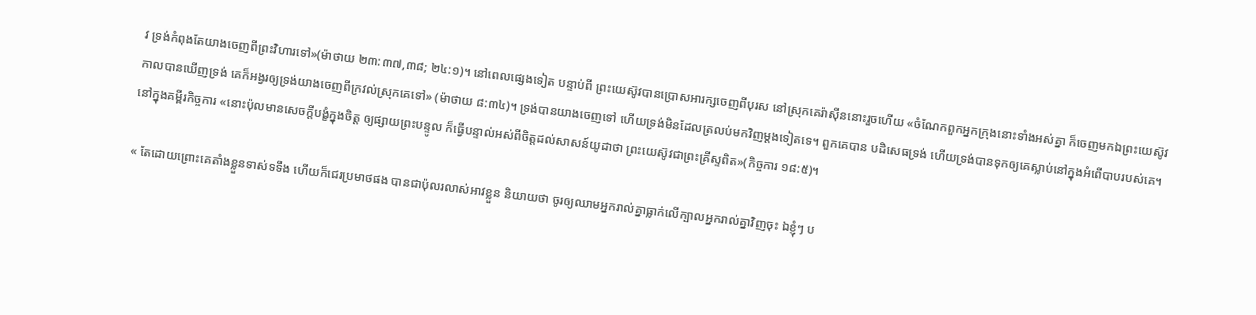វ ទ្រង់កំពុងតែយាងចេញពីព្រះវិហារទៅ»(ម៉ាថាយ ២៣:៣៧,៣៨; ២៤:១)។ នៅពេលផ្សេងទៀត បន្ទាប់ពី ព្រះយេស៊ូវបានប្រោសអារក្សចេញពីបុរស នៅស្រុកគេរ៉ាស៊ីននោះរួចហើយ «ចំណែកពួកអ្នកក្រុងនោះទាំងអស់គ្នា ក៏ចេញមកឯព្រះយេស៊ូវ កាលបានឃើញទ្រង់ គេក៏អង្វរឲ្យទ្រង់យាងចេញពីក្រវល់ស្រុកគេទៅ» (ម៉ាថាយ ៨:៣៤)។ ទ្រង់បានយាងចេញទៅ ហើយទ្រង់មិនដែលត្រលប់មកវិញម្ដងទៀតទេ។ ពួកគេបាន បដិសេធទ្រង់ ហើយទ្រង់បានទុកឲ្យគេស្លាប់នៅក្នុងអំពើបាបរបស់គេ។ នៅក្នុងគម្ពីរកិច្ចការ «នោះប៉ុលមានសេចក្តីបង្ខំក្នុងចិត្ត ឲ្យផ្សាយព្រះបន្ទូល ក៏ធ្វើបន្ទាល់អស់ពីចិត្តដល់សាសន៍យូដាថា ព្រះយេស៊ូវជាព្រះគ្រីស្ទពិត»(កិច្ចការ ១៨:៥)។

« តែដោយព្រោះគេតាំងខ្លួនទាស់ទទឹង ហើយក៏ជេរប្រមាថផង បានជាប៉ុលរលាស់អាវខ្លួន និយាយថា ចូរឲ្យឈាមអ្នករាល់គ្នាធ្លាក់លើក្បាលអ្នករាល់គ្នាវិញចុះ ឯខ្ញុំៗ ប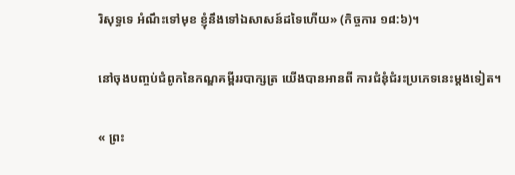រិសុទ្ធទេ អំណឹះទៅមុខ ខ្ញុំនឹងទៅឯសាសន៍ដទៃហើយ» (កិច្ចការ ១៨:៦)។

នៅចុងបញ្ចប់ជំពូកនៃកណ្ឌគម្ពីររបាក្សត្រ យើងបានអានពី ការជំនុំជំរះប្រភេទនេះម្ដងទៀត។

« ព្រះ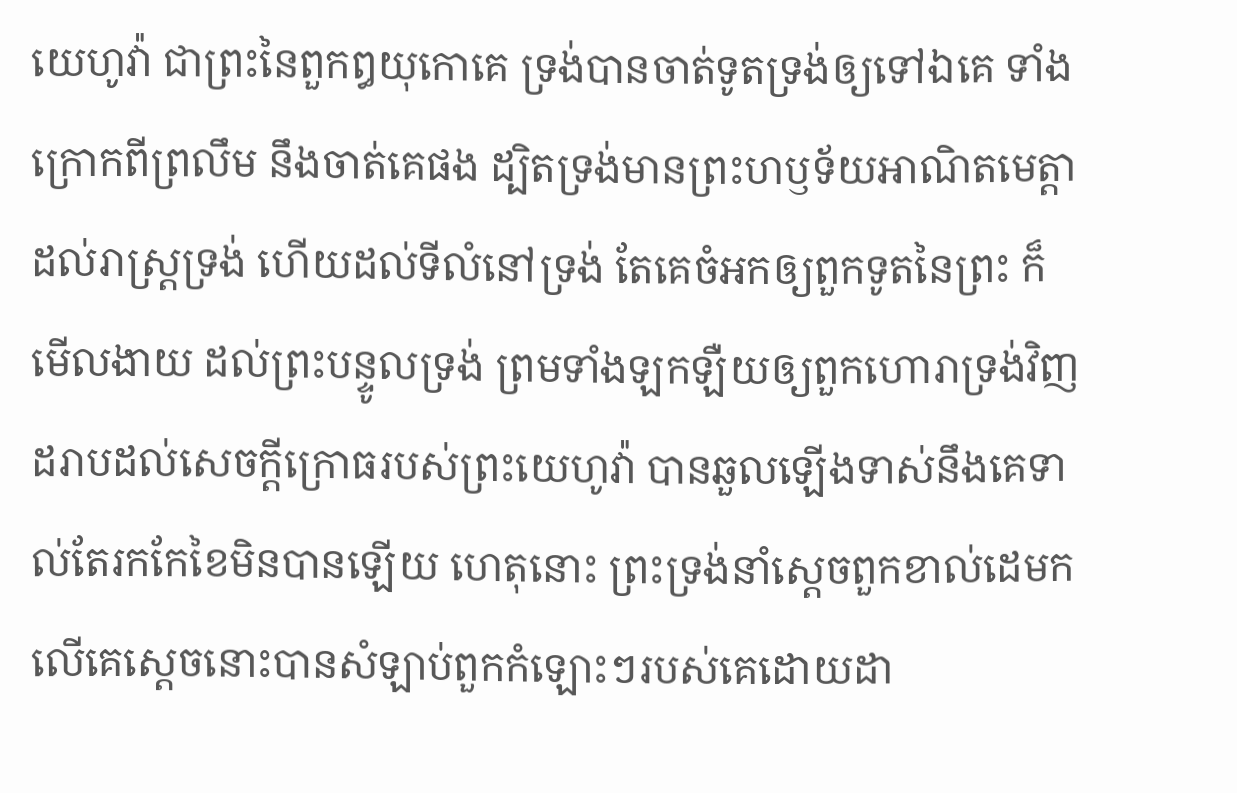យេហូវ៉ា ជាព្រះនៃពួកឰយុកោគេ ទ្រង់បានចាត់ទូតទ្រង់ឲ្យទៅឯគេ ទាំងក្រោកពីព្រលឹម នឹងចាត់គេផង ដ្បិតទ្រង់មានព្រះហឫទ័យអាណិតមេត្តាដល់រាស្ត្រទ្រង់ ហើយដល់ទីលំនៅទ្រង់ តែគេចំអកឲ្យពួកទូតនៃព្រះ ក៏មើលងាយ ដល់ព្រះបន្ទូលទ្រង់ ព្រមទាំងឡកឡឺយឲ្យពួកហោរាទ្រង់វិញ ដរាបដល់សេចក្តីក្រោធរបស់ព្រះយេហូវ៉ា បានឆួលឡើងទាស់នឹងគេទាល់តែរកកែខៃមិនបានឡើយ ហេតុនោះ ព្រះទ្រង់នាំស្តេចពួកខាល់ដេមកលើគេស្តេចនោះបានសំឡាប់ពួកកំឡោះៗរបស់គេដោយដា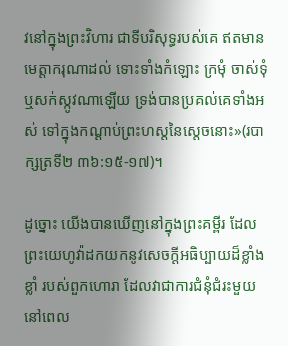វនៅក្នុងព្រះវិហារ ជាទីបរិសុទ្ធរបស់គេ ឥតមានមេត្តាករុណាដល់ ទោះទាំងកំឡោះ ក្រមុំ ចាស់ទុំ ឬសក់ស្កូវណាឡើយ ទ្រង់បានប្រគល់គេទាំងអស់ ទៅក្នុងកណ្តាប់ព្រះហស្តនៃស្តេចនោះ»(របាក្សត្រទី២ ៣៦:១៥-១៧)។

ដូច្នោះ យើងបានឃើញនៅក្នុងព្រះគម្ពីរ ដែលព្រះយេហូវ៉ាដកយកនូវសេចក្ដីអធិប្បាយដ៏ខ្លាំងខ្លាំ របស់ពួកហោរា ដែលវាជាការជំនុំជំរះមួយ នៅពេល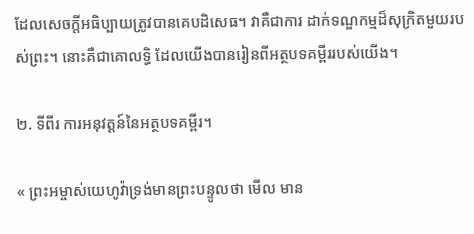ដែលសេចក្ដីអធិប្បាយត្រូវបានគេបដិសេធ។ វាគឺជាការ ដាក់ទណ្ឌកម្មដ៏សុក្រិតមួយរបស់ព្រះ។ នោះគឺជាគោលទ្ធិ ដែលយើងបានរៀនពីអត្ថបទគម្ពីររបស់យើង។

២. ទីពីរ ការអនុវត្ដន៍នៃអត្ថបទគម្ពីរ។

« ព្រះអម្ចាស់យេហូវ៉ាទ្រង់មានព្រះបន្ទូលថា មើល មាន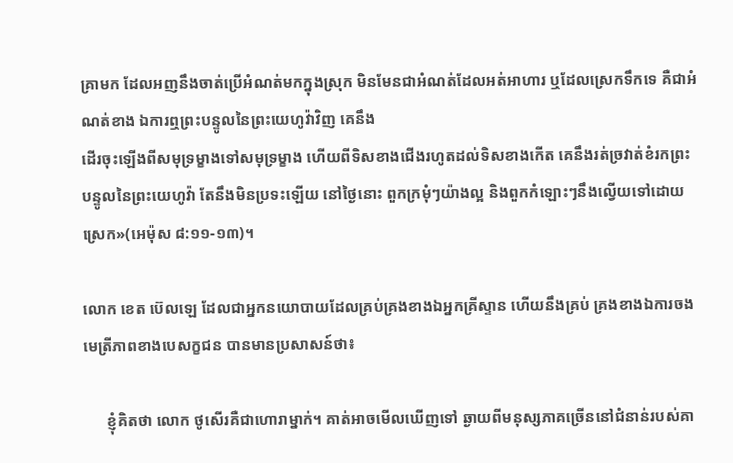គ្រាមក ដែលអញនឹងចាត់ប្រើអំណត់មកក្នុងស្រុក មិនមែនជាអំណត់ដែលអត់អាហារ ឬដែលស្រេកទឹកទេ គឺជាអំណត់ខាង ឯការឮព្រះបន្ទូលនៃព្រះយេហូវ៉ាវិញ គេនឹង
ដើរចុះឡើងពីសមុទ្រម្ខាងទៅសមុទ្រម្ខាង ហើយពីទិសខាងជើងរហូតដល់ទិសខាងកើត គេនឹងរត់ច្រវាត់ខំរកព្រះបន្ទូលនៃព្រះយេហូវ៉ា តែនឹងមិនប្រទះឡើយ នៅថ្ងៃនោះ ពួកក្រមុំៗយ៉ាងល្អ និងពួកកំឡោះៗនឹងល្វើយទៅដោយស្រេក»(អេម៉ុស ៨:១១-១៣)។

លោក ខេត ប៊េលឡេ ដែលជាអ្នកនយោបាយដែលគ្រប់គ្រងខាងឯអ្នកគ្រីស្ទាន ហើយនឹងគ្រប់ គ្រងខាងឯការចងមេត្រីភាពខាងបេសក្ខជន បានមានប្រសាសន៍ថា៖

      ខ្ញុំគិតថា លោក ថូសើរគឺជាហោរាម្នាក់។ គាត់អាចមើលឃើញទៅ ឆ្ងាយពីមនុស្សភាគច្រើននៅជំនាន់របស់គា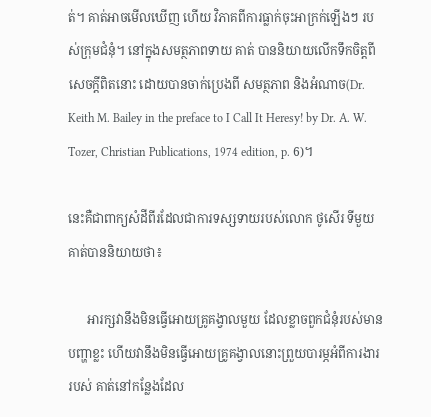ត់។ គាត់អាចមើលឃើញ ហើយ វិភាគពីការធ្លាក់ចុះអាក្រក់ឡើងៗ របស់ក្រុមជំនុំ។ នៅក្នុងសមត្ថភាពទាយ គាត់ បាននិយាយលើកទឹកចិត្ដពីសេចក្ដីពិតនោះ ដោយបានចាក់ប្រេងពី សមត្ថភាព និងអំណាច(Dr. Keith M. Bailey in the preface to I Call It Heresy! by Dr. A. W. Tozer, Christian Publications, 1974 edition, p. 6)។

នេះគឺជាពាក្យសំដីពីរដែលជាការទស្សទាយរបស់លោក ថូសើរ ទីមួយ គាត់បាននិយាយថា៖

      អារក្សវានឹងមិនធ្វើអោយគ្រូគង្វាលមួយ ដែលខ្លាចពួកជំនុំរបស់មាន បញ្ហាខ្លះ ហើយវានឹងមិនធ្វើអោយគ្រូគង្វាលនោះព្រួយបារម្ភអំពីការងាររបស់ គាត់នៅកន្លែងដែល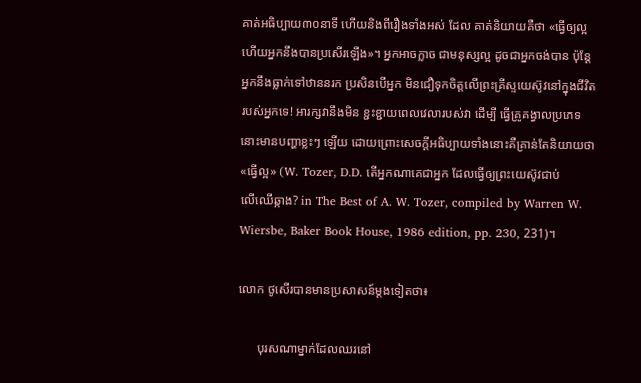គាត់អធិប្បាយ៣០នាទី ហើយនិងពីរឿងទាំងអស់ ដែល គាត់និយាយគឺថា «ធ្វើឲ្យល្អ ហើយអ្នកនឹងបានប្រសើរឡើង»។ អ្នកអាចក្លាច ជាមនុស្សល្អ ដូចជាអ្នកចង់បាន ប៉ុន្ដែអ្នកនឹងធ្លាក់ទៅឋាននរក ប្រសិនបើអ្នក មិនជឿទុកចិត្ដលើព្រះគ្រីស្ទយេស៊ូវនៅក្នុងជីវិតរបស់អ្នកទេ! អារក្សវានឹងមិន ខ្ជះខ្ជាយពេលវេលារបស់វា ដើម្បី ធ្វើគ្រូគង្វាលប្រភេទនោះមានបញ្ហាខ្លះៗ ឡើយ ដោយព្រោះសេចក្ដីអធិប្បាយទាំងនោះគឺគ្រាន់តែនិយាយថា «ធ្វើល្អ» (W. Tozer, D.D. តើអ្នកណាគេជាអ្នក ដែលធ្វើឲ្យព្រះយេស៊ូវជាប់
លើឈើឆ្កាង? in The Best of A. W. Tozer, compiled by Warren W. Wiersbe, Baker Book House, 1986 edition, pp. 230, 231)។

លោក ថូសើរបានមានប្រសាសន៍ម្ដងទៀតថា៖

      បុរសណាម្នាក់ដែលឈរនៅ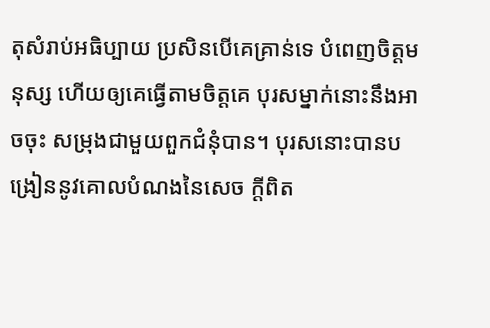តុសំរាប់អធិប្បាយ ប្រសិនបើគេគ្រាន់ទេ បំពេញចិត្ដមនុស្ស ហើយឲ្យគេធ្វើតាមចិត្ដគេ បុរសម្នាក់នោះនឹងអាចចុះ សម្រុងជាមួយពួកជំនុំបាន។ បុរសនោះបានបង្រៀននូវគោលបំណងនៃសេច ក្ដីពិត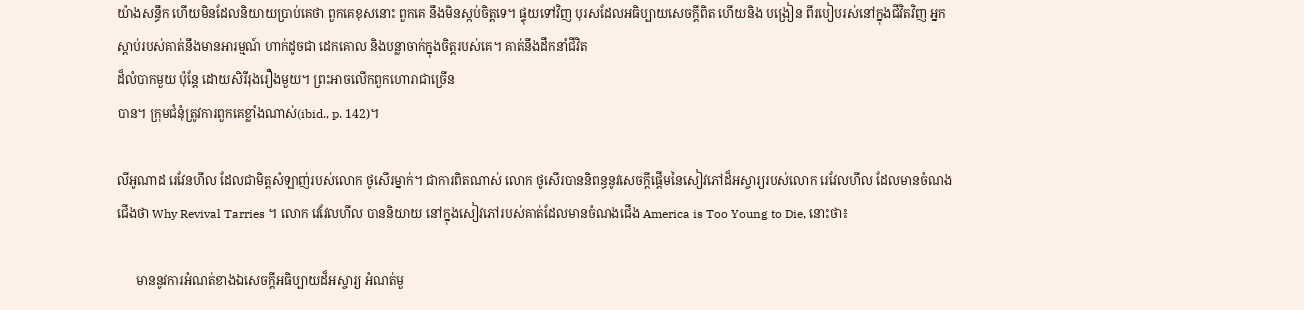យ៉ាងសន្ធឹក ហើយមិនដែលនិយាយប្រាប់គេថា ពួកគេខុសនោះ ពួកគេ នឹងមិនស្កប់ចិត្តទេ។ ផ្ទុយទៅវិញ បុរសដែលអធិប្បាយសេចក្ដីពិត ហើយនិង បង្រៀន ពីរបៀបរស់នៅក្នុងជីវិតវិញ អ្នកស្ដាប់របស់គាត់នឹងមានអារម្មណ៍ ហាក់ដូចជា ដេកគោល និងបន្លាចាក់ក្នុងចិត្ដរបស់គេ។ គាត់នឹងដឹកនាំជីវិត
ដ៏លំបាកមួយ ប៉ុន្ដែ ដោយសិរីរុងរឿងមួយ។ ព្រះអាចលើកពួកហោរាជាច្រើន
បាន។ ក្រុមជំនុំត្រូវការពួកគេខ្លាំងណាស់(ibid., p. 142)។

លីអូណាដ រេវែនហីល ដែលជាមិត្ដសំឡាញ់របស់លោក ថូសើរម្នាក់។ ជាការពិតណាស់ លោក ថូសើរបាននិពន្ធនូវសេចក្ដីផ្តើមនៃសៀវភៅដ៏អស្ចារ្យរបស់លោក រេវែលហីល ដែលមានចំណងជើងថា Why Revival Tarries ។ លោក វេវែលហីល បាននិយាយ នៅក្នុងសៀវភៅរបស់គាត់ដែលមានចំណងជើង America is Too Young to Die, នោះថា៖

      មាននូវការអំណត់ខាងឯសេចក្ដីអធិប្បាយដ៏អស្ចារ្យ អំណត់មួ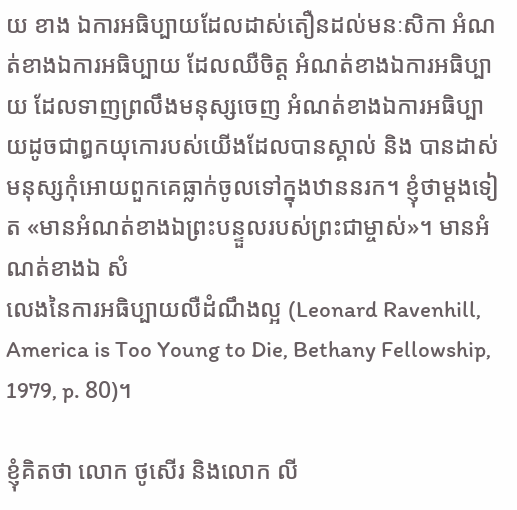យ ខាង ឯការអធិប្បាយដែលដាស់តឿនដល់មនៈសិកា អំណត់ខាងឯការអធិប្បាយ ដែលឈឺចិត្ដ អំណត់ខាងឯការអធិប្បាយ ដែលទាញព្រលឹងមនុស្សចេញ អំណត់ខាងឯការអធិប្បាយដូចជាឰកយុកោរបស់យើងដែលបានស្គាល់ និង បានដាស់មនុស្សកុំអោយពួកគេធ្លាក់ចូលទៅក្នុងឋាននរក។ ខ្ញុំថាម្ដងទៀត «មានអំណត់ខាងឯព្រះបន្ទួលរបស់ព្រះជាម្ចាស់»។ មានអំណត់ខាងឯ សំ
លេងនៃការអធិប្បាយលឺដំណឹងល្អ (Leonard Ravenhill, America is Too Young to Die, Bethany Fellowship, 1979, p. 80)។

ខ្ញុំគិតថា លោក ថូសើរ និងលោក លី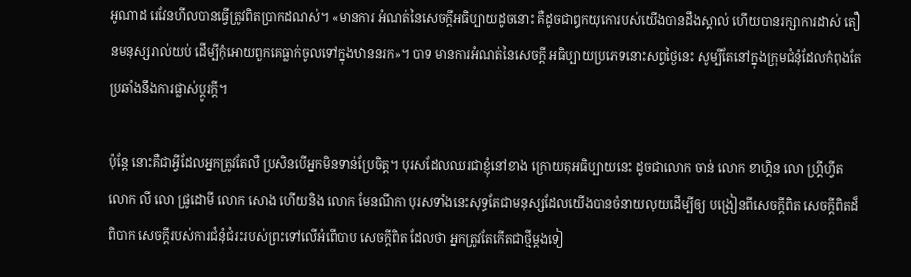អូណាដ រេវែនហីលបានធ្វើត្រូវពិតប្រាកដណស់។ «មានការ អំណត់នៃសេចក្ដីអធិប្បាយដូចនោះ គឺដូចជាឰកយុកោរបស់យើងបានដឹងស្គាល់ ហើយបានរក្សាការដាស់ តឿនមនុស្សរាល់យប់ ដើម្បីកុំអោយពួកគេធ្លាក់ចូលទៅក្នុងឋាននរក»។ បាទ មានការអំណត់នៃសេចក្ដី អធិប្បាយប្រភេទនោះសព្វថ្ងៃនេះ សូម្បីតែនៅក្នុងក្រុមជំនុំដែលកំពុងតែប្រឆាំងនឹងការផ្លាស់ប្ដូរក្ដី។

ប៉ុន្ដែ នោះគឺជាអ្វីដែលអ្នកត្រូវតែលឺ ប្រសិនបើអ្នកមិនទាន់ប្រែចិត្ដ។ បុរសដែលឈរជាខ្ញុំនៅខាង ក្រោយតុអធិប្បាយនេះ ដូចជាលោក ចាន់ លោក ខាហ្គិន លោ ហ្រី្គហ្វីត លោក លី លោ ផ្រូដោមី លោក សោង ហើយនិង លោក មែនណីកា បុរសទាំងនេះសុទ្ធតែជាមនុស្សដែលយើងបានចំនាយលុយដើម្បីឲ្យ បង្រៀនពីសេចក្ដីពិត សេចក្ដីពិតដ៏ពិបាក សេចក្ដីរបស់ការជំនុំជំរះរបស់ព្រះទៅលើអំពើបាប សេចក្ដីពិត ដែលថា អ្នកត្រូវតែកើតជាថ្មីម្ដងទៀ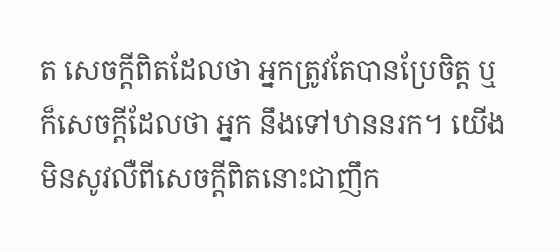ត សេចក្ដីពិតដែលថា អ្នកត្រូវតែបានប្រែចិត្ដ ឬក៏សេចក្ដីដែលថា អ្នក នឹងទៅឋាននរក។ យើងមិនសូវលឺពីសេចក្ដីពិតនោះជាញឹក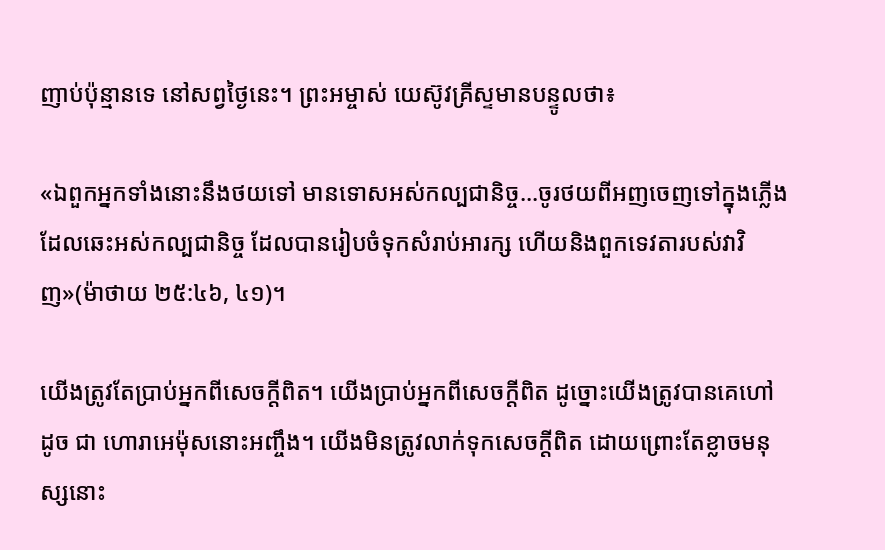ញាប់ប៉ុន្មានទេ នៅសព្វថ្ងៃនេះ។ ព្រះអម្ចាស់ យេស៊ូវគ្រីស្ទមានបន្ទូលថា៖

«ឯពួកអ្នកទាំងនោះនឹងថយទៅ មានទោសអស់កល្បជានិច្ច...ចូរថយពីអញចេញទៅក្នុងភ្លើងដែលឆេះអស់កល្បជានិច្ច ដែលបានរៀបចំទុកសំរាប់អារក្ស ហើយនិងពួកទេវតារបស់វាវិញ»(ម៉ាថាយ ២៥:៤៦, ៤១)។

យើងត្រូវតែប្រាប់អ្នកពីសេចក្ដីពិត។ យើងប្រាប់អ្នកពីសេចក្ដីពិត ដូច្នោះយើងត្រូវបានគេហៅ ដូច ជា ហោរាអេម៉ុសនោះអញ្ចឹង។ យើងមិនត្រូវលាក់ទុកសេចក្ដីពិត ដោយព្រោះតែខ្លាចមនុស្សនោះ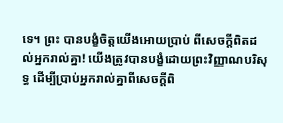ទេ។ ព្រះ បានបង្ខំចិត្ដយើងអោយប្រាប់ ពីសេចក្ដីពិតដល់អ្នករាល់គ្នា! យើងត្រូវបានបង្ខំដោយព្រះវិញ្ញាណបរិសុទ្ធ ដើម្បីប្រាប់អ្នករាល់គ្នាពីសេចក្ដីពិ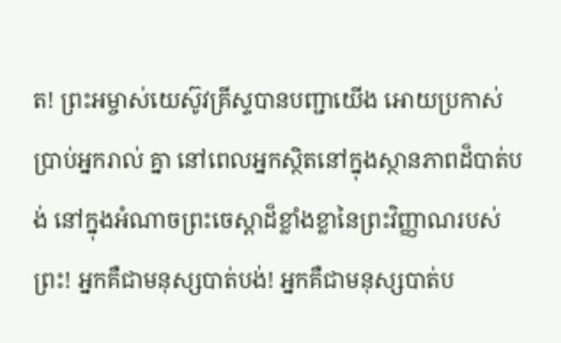ត! ព្រះអម្ចាស់យេស៊ូវគ្រីស្ទបានបញ្ជាយើង អោយប្រកាស់ប្រាប់អ្នករាល់ គ្នា នៅពេលអ្នកស្ថិតនៅក្នុងស្ថានភាពដ៏បាត់បង់ នៅក្នុងអំណាចព្រះចេស្ដាដ៏ខ្លាំងខ្លានៃព្រះវិញ្ញាណរបស់ ព្រះ! អ្នកគឺជាមនុស្សបាត់បង់! អ្នកគឺជាមនុស្សបាត់ប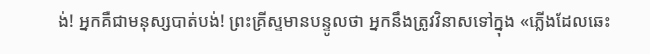ង់! អ្នកគឺជាមនុស្សបាត់បង់! ព្រះគ្រីស្ទមានបន្ទូលថា អ្នកនឹងត្រូវវិនាសទៅក្នុង «ភ្លើងដែលឆេះ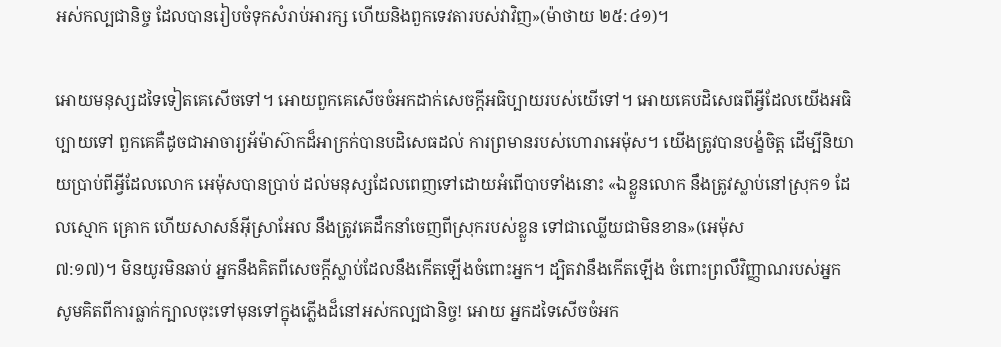អស់កល្បជានិច្ច ដែលបានរៀបចំទុកសំរាប់អារក្ស ហើយនិងពួកទេវតារបស់វាវិញ»(ម៉ាថាយ ២៥:៤១)។

អោយមនុស្សដទៃទៀតគេសើចទៅ។ អោយពួកគេសើចចំអកដាក់សេចក្ដីអធិប្បាយរបស់យើទៅ។ អោយគេបដិសេធពីអ្វីដែលយើងអធិប្បាយទៅ ពួកគេគឺដូចជាអាចារ្យអ័ម៉ាស៊ាកដ៏អាក្រក់បានបដិសេធដល់ ការព្រមានរបស់ហោរាអេម៉ុស។ យើងត្រូវបានបង្ខំចិត្ដ ដើម្បីនិយាយប្រាប់ពីអ្វីដែលលោក អេម៉ុសបានប្រាប់ ដល់មនុស្សដែលពេញទៅដោយអំពើបាបទាំងនោះ «ឯខ្លួនលោក នឹងត្រូវស្លាប់នៅស្រុក១ ដែលស្មោក គ្រោក ហើយសាសន៍អ៊ីស្រាអែល នឹងត្រូវគេដឹកនាំចេញពីស្រុករបស់ខ្លួន ទៅជាឈ្លើយជាមិនខាន»(អេម៉ុស
៧:១៧)។ មិនយូរមិនឆាប់ អ្នកនឹងគិតពីសេចក្ដីស្លាប់ដែលនឹងកើតឡើងចំពោះអ្នក។ ដ្បិតវានឹងកើតឡើង ចំពោះព្រលឹវិញ្ញាណរបស់អ្នក សូមគិតពីការធ្លាក់ក្បាលចុះទៅមុនទៅក្នុងភ្លើងដ៏នៅអស់កល្បជានិច្ច! អោយ អ្នកដទៃសើចចំអក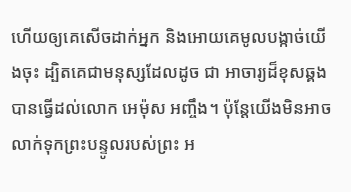ហើយឲ្យគេសើចដាក់អ្នក និងអោយគេមូលបង្កាច់យើងចុះ ដ្បិតគេជាមនុស្សដែលដូច ជា អាចារ្យដ៏ខុសឆ្គងបានធ្វើដល់លោក អេម៉ុស អញ្ចឹង។ ប៉ុន្ដែយើងមិនអាចលាក់ទុកព្រះបន្ទូលរបស់ព្រះ អ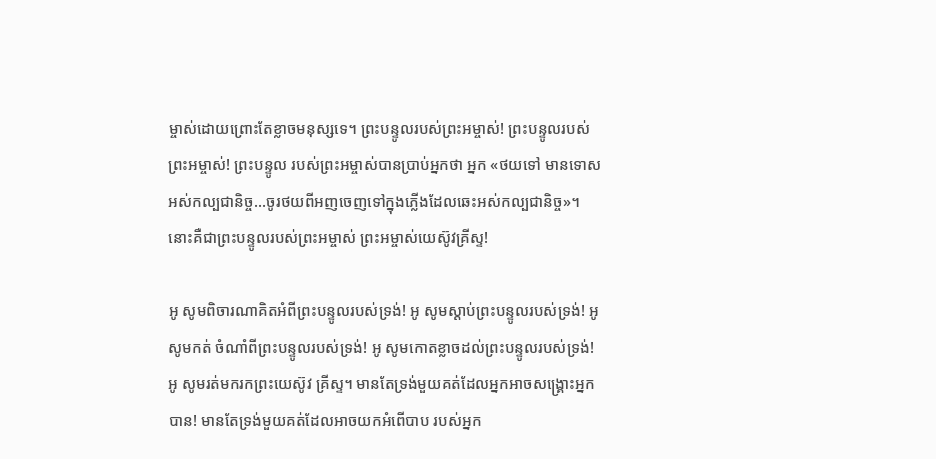ម្ចាស់ដោយព្រោះតែខ្លាចមនុស្សទេ។ ព្រះបន្ទូលរបស់ព្រះអម្ចាស់! ព្រះបន្ទូលរបស់ព្រះអម្ចាស់! ព្រះបន្ទូល របស់ព្រះអម្ចាស់បានប្រាប់អ្នកថា អ្នក «ថយទៅ មានទោសអស់កល្បជានិច្ច...ចូរថយពីអញចេញទៅក្នុងភ្លើងដែលឆេះអស់កល្បជានិច្ច»។ នោះគឺជាព្រះបន្ទូលរបស់ព្រះអម្ចាស់ ព្រះអម្ចាស់យេស៊ូវគ្រីស្ទ!

អូ សូមពិចារណាគិតអំពីព្រះបន្ទូលរបស់ទ្រង់! អូ សូមស្ដាប់ព្រះបន្ទូលរបស់ទ្រង់! អូ សូមកត់ ចំណាំពីព្រះបន្ទូលរបស់ទ្រង់! អូ សូមកោតខ្លាចដល់ព្រះបន្ទូលរបស់ទ្រង់! អូ សូមរត់មករកព្រះយេស៊ូវ គ្រីស្ទ។ មានតែទ្រង់មួយគត់ដែលអ្នកអាចសង្រ្គោះអ្នកបាន! មានតែទ្រង់មួយគត់ដែលអាចយកអំពើបាប របស់អ្នក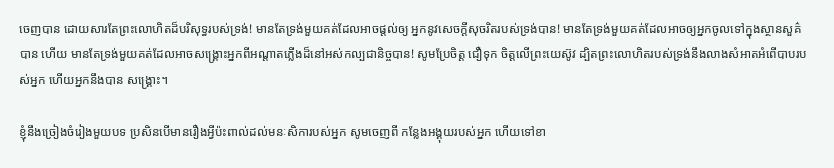ចេញបាន ដោយសារតែព្រះលោហិតដ៏បរិសុទ្ធរបស់ទ្រង់! មានតែទ្រង់មួយគត់ដែលអាចផ្តល់ឲ្យ អ្នកនូវសេចក្ដីសុចរិតរបស់ទ្រង់បាន! មានតែទ្រង់មួយគត់ដែលអាចឲ្យអ្នកចូលទៅក្នុងស្ថានសួគ៌បាន ហើយ មានតែទ្រង់មួយគត់ដែលអាចសង្រ្គោះអ្នកពីអណ្ដាតភ្លើងដ៏នៅអស់កល្បជានិច្ចបាន! សូមប្រែចិត្ដ ជឿទុក ចិត្ដលើព្រះយេស៊ូវ ដ្បិតព្រះលោហិតរបស់ទ្រង់នឹងលាងសំអាតអំពើបាបរបស់អ្នក ហើយអ្នកនឹងបាន សង្រ្គោះ។

ខ្ញុំនឹងច្រៀងចំរៀងមួយបទ ប្រសិនបើមានរឿងអ្វីប៉ះពាល់ដល់មនៈសិការបស់អ្នក សូមចេញពី កន្លែងអង្គុយរបស់អ្នក ហើយទៅខា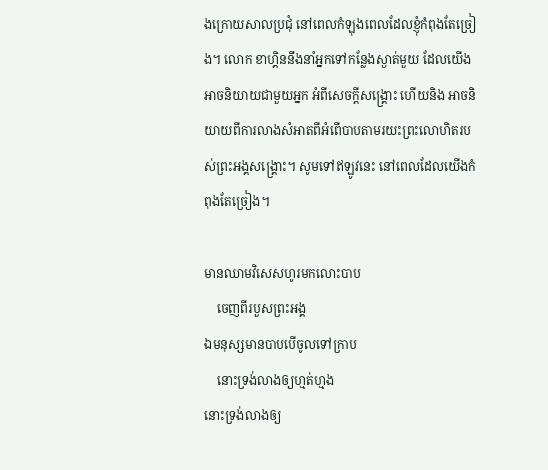ងក្រោយសាលប្រជុំ នៅពេលកំឡុងពេលដែលខ្ញុំកំពុងតែច្រៀង។ លោក ខាហ្គិននឹងនាំអ្នកទៅកន្លែងស្ងាត់មួយ ដែលយើងអាចនិយាយជាមួយអ្នក អំពីសេចក្ដីសង្រ្គោះ ហើយនិង អាចនិយាយពីការលាងសំអាតពីអំពើបាបតាមរយះព្រះលោហិតរបស់ព្រះអង្គសង្រ្គោះ។ សូមទៅឥឡូវនេះ នៅពេលដែលយើងកំពុងតែច្រៀង។

មានឈាមវិសេសហូរមកលោះបាប
    ចេញពីរបួសព្រះអង្គ
ឯមនុស្សមានបាបបើចូលទៅកា្រប
    នោះទ្រង់លាងឲ្យហ្មត់ហ្មង
នោះទ្រង់លាងឲ្យ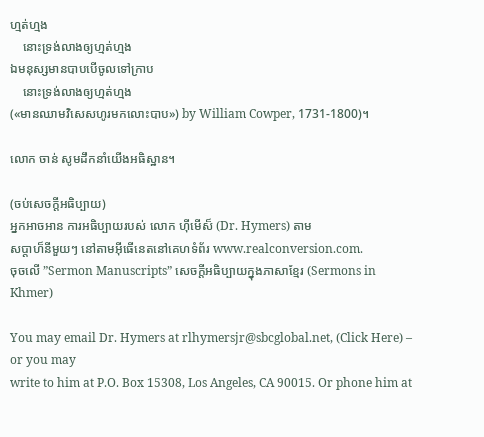ហ្មត់ហ្មង
    នោះទ្រង់លាងឲ្យហ្មត់ហ្មង
ឯមនុស្សមានបាបបើចូលទៅកា្រប
    នោះទ្រង់លាងឲ្យហ្មត់ហ្មង
(«មានឈាមវិសេសហូរមកលោះបាប») by William Cowper, 1731-1800)។

លោក ចាន់ សូមដឹកនាំយើងអធិស្ឋាន។

(ចប់សេចក្ដីអធិប្បាយ)
អ្នកអាចអាន ការអធិប្បាយរបស់ លោក ហ៊ីមើស៏ (Dr. Hymers) តាម
សប្ដាហ៏នីមួយៗ នៅតាមអ៊ីធើនេតនៅគេហទំព័រ www.realconversion.com.
ចុចលើ ”Sermon Manuscripts” សេចក្ដីអធិប្បាយក្នុងភាសាខ្មែរ (Sermons in Khmer)

You may email Dr. Hymers at rlhymersjr@sbcglobal.net, (Click Here) – or you may
write to him at P.O. Box 15308, Los Angeles, CA 90015. Or phone him at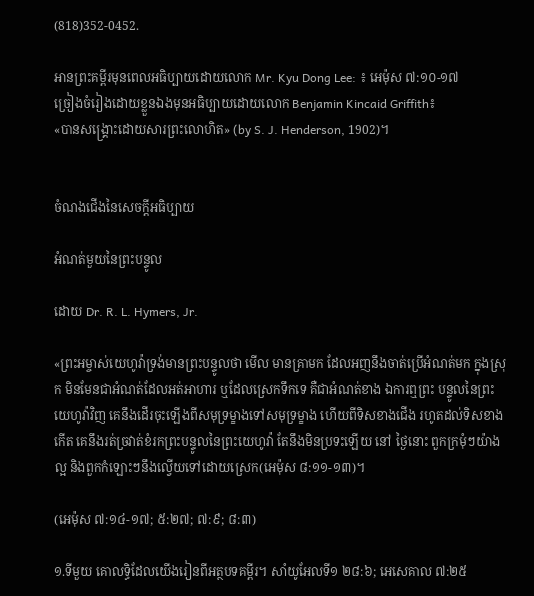(818)352-0452.

អានព្រះគម្ពីរមុនពេលអធិប្បាយដោយលោក Mr. Kyu Dong Lee: ៖ អេម៉ុស ៧:១០-១៧
ច្រៀងចំរៀងដោយខ្លួនឯងមុនអធិប្បាយដោយលោក Benjamin Kincaid Griffith៖
«បានសង្រ្គោះដោយសារព្រះលោហិត» (by S. J. Henderson, 1902)។


ចំណងជើងនៃសេចក្ដីអធិប្បាយ

អំណត់មួយនៃព្រះបន្ទូល

ដោយ Dr. R. L. Hymers, Jr.

«ព្រះអម្ចាស់យេហូវ៉ាទ្រង់មានព្រះបន្ទូលថា មើល មានគ្រាមក ដែលអញនឹងចាត់ប្រើអំណត់មក ក្នុងស្រុក មិនមែនជាអំណត់ដែលអត់អាហារ ឬដែលស្រេកទឹកទេ គឺជាអំណត់ខាង ឯការឮព្រះ បន្ទូលនៃព្រះយេហូវ៉ាវិញ គេនឹងដើរចុះឡើងពីសមុទ្រម្ខាងទៅសមុទ្រម្ខាង ហើយពីទិសខាងជើង រហូតដល់ទិសខាងកើត គេនឹងរត់ច្រវាត់ខំរកព្រះបន្ទូលនៃព្រះយេហូវ៉ា តែនឹងមិនប្រទះឡើយ នៅ ថ្ងៃនោះ ពួកក្រមុំៗយ៉ាងល្អ និងពួកកំឡោះៗនឹងល្វើយទៅដោយស្រេក(អេម៉ុស ៨:១១-១៣)។

(អេម៉ុស ៧:១៤-១៧; ៥:២៧; ៧:៩; ៨:៣)

១.ទីមួយ គោលទ្ធិដែលយើងរៀនពីអត្ថបទគម្ពីរ។ សាំយូអែលទី១ ២៨:៦; អេសេគាល ៧:២៥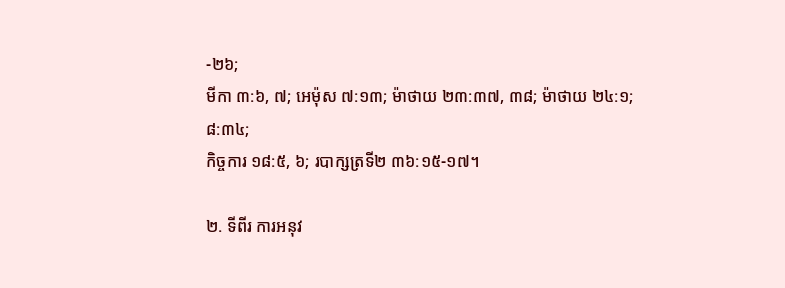-២៦;
មីកា ៣:៦, ៧; អេម៉ុស ៧:១៣; ម៉ាថាយ ២៣:៣៧, ៣៨; ម៉ាថាយ ២៤:១; ៨:៣៤;
កិច្ចការ ១៨:៥, ៦; របាក្សត្រទី២ ៣៦:១៥-១៧។

២. ទីពីរ ការអនុវ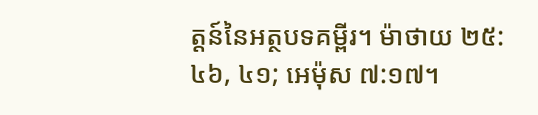ត្ដន៍នៃអត្ថបទគម្ពីរ។ ម៉ាថាយ ២៥:៤៦, ៤១; អេម៉ុស ៧:១៧។